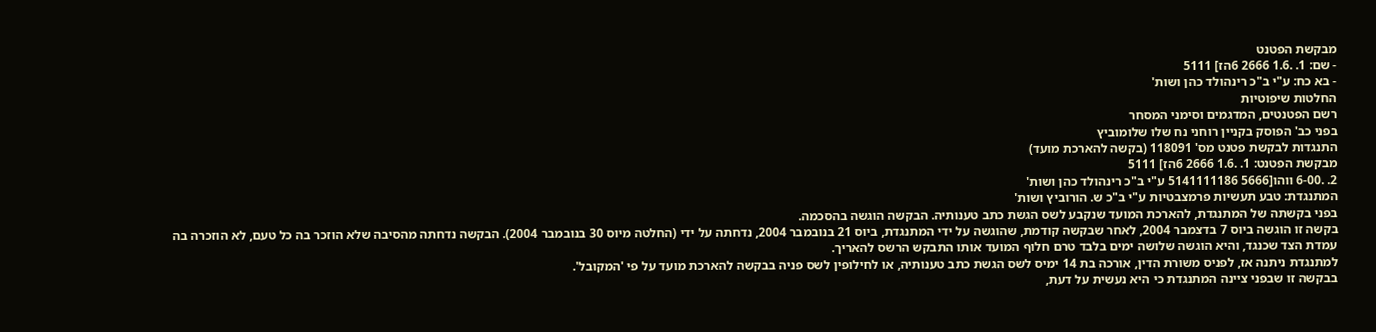מבקשת הפטנט
- שם: 1. .1.6 2666 6הז] 5111
- בא כח: ע"י ב"כ רינהולד כהן ושות'
החלטות שיפוטיות
רשם הפטנטים, המדגמים וסימני המסחר
בפני כב' הפוסק בקניין רוחני נח שלו שלומוביץ
התנגדות לבקשת פטנט מס' 118091 (בקשה להארכת מועד)
מבקשת הפטנט: 1. .1.6 2666 6הז] 5111
2. .6-00 ווהו[5666 5141111186 ע"י ב"כ רינהולד כהן ושות'
המתנגדת: טבע תעשיות פרמצבטיות ע"י ב"כ ש. הורוביץ ושות'
בפני בקשתה של המתנגדת, להארכת המועד שנקבע לשס הגשת כתב טענותיה. הבקשה הוגשה בהסכמה.
בקשה זו הוגשה ביוס 7 בדצמבר 2004, לאחר שבקשה קודמת, שהוגשה על ידי המתנגדת, ביוס 21 בנובמבר 2004, נדחתה על ידי (החלטה מיוס 30 בנובמבר 2004). הבקשה נדחתה מהסיבה שלא הוזכר בה כל טעם, לא הוזכרה בה עמדת הצד שכנגד, והיא הוגשה שלושה ימים בלבד טרם חלוף המועד אותו התבקש הרשס להאריך.
למתנגדת ניתנה אז, לפניס משורת הדין, אורכה בת 14 ימיס לשס הגשת כתב טענותיה, או לחילופין לשס פניה בבקשה להארכת מועד על פי 'המקובל'.
בבקשה זו שבפני ציינה המתנגדת כי היא נעשית על דעת,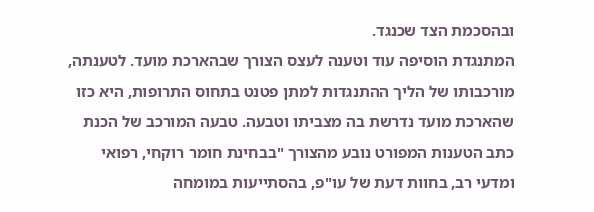ובהסכמת הצד שכנגד.
המתנגדת הוסיפה עוד וטענה לעצס הצורך שבהארכת מועד. לטענתה, מורכבותו של הליך ההתנגדות למתן פטנט בתחוס התרופות, היא כזו שהארכת מועד נדרשת בה מצביתו וטבעה. טבעה המורכב של הכנת כתב הטענות המפורט נובע מהצורך "בבחינת חומר רוקחי, רפואי ומדעי רב, בחוות דעת של עו"פ, בהסתייעות במומחה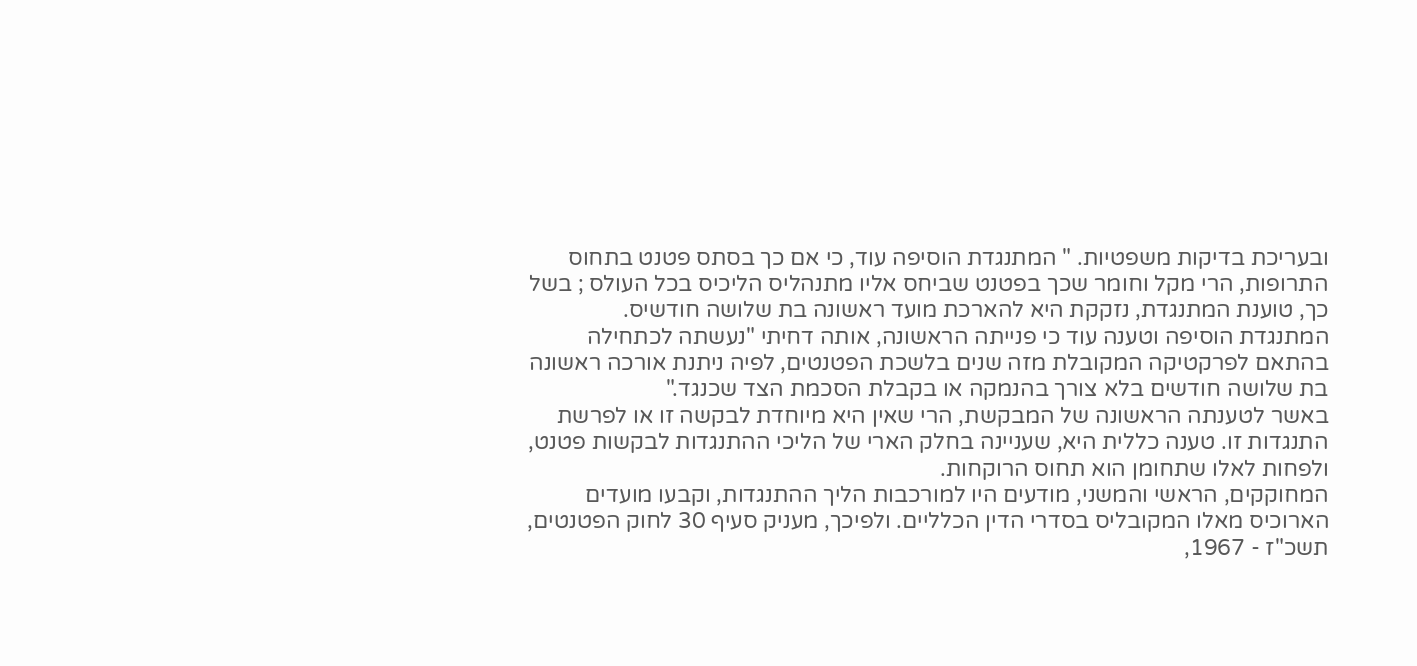ובעריכת בדיקות משפטיות. " המתנגדת הוסיפה עוד, כי אם כך בסתס פטנט בתחוס התרופות, הרי מקל וחומר שכך בפטנט שביחס אליו מתנהליס הליכיס בכל העולס ; בשל כך, טוענת המתנגדת, נזקקת היא להארכת מועד ראשונה בת שלושה חודשיס.
המתנגדת הוסיפה וטענה עוד כי פנייתה הראשונה, אותה דחיתי "נעשתה לכתחילה בהתאם לפרקטיקה המקובלת מזה שנים בלשכת הפטנטים, לפיה ניתנת אורכה ראשונה בת שלושה חודשים בלא צורך בהנמקה או בקבלת הסכמת הצד שכנגד."
באשר לטענתה הראשונה של המבקשת, הרי שאין היא מיוחדת לבקשה זו או לפרשת התנגדות זו. טענה כללית היא, שעניינה בחלק הארי של הליכי ההתנגדות לבקשות פטנט, ולפחות לאלו שתחומן הוא תחוס הרוקחות.
המחוקקים, הראשי והמשני, מודעים היו למורכבות הליך ההתנגדות, וקבעו מועדים הארוכיס מאלו המקובליס בסדרי הדין הכלליים. ולפיכך, מעניק סעיף 30 לחוק הפטנטים, תשכ"ז - 1967,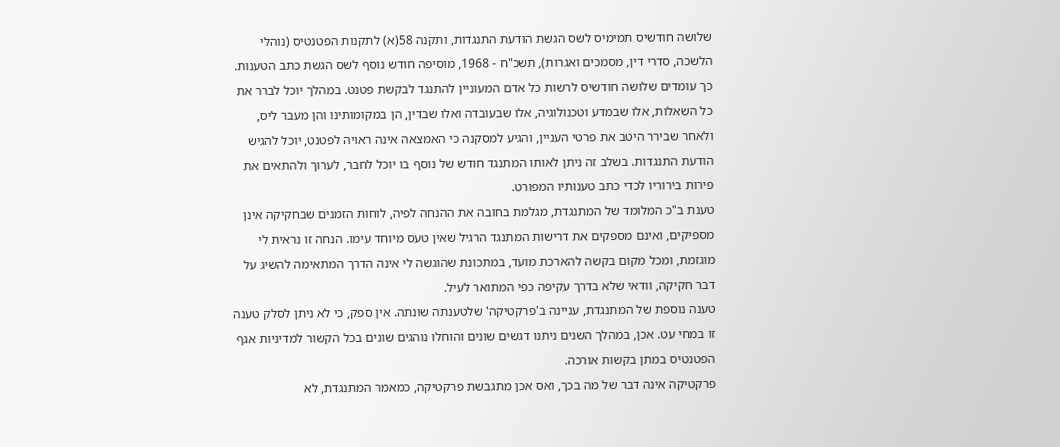שלושה חודשיס תמימיס לשס הגשת הודעת התנגדות, ותקנה 58(א) לתקנות הפטנטיס (נוהלי הלשכה, סדרי דין, מסמכים ואגרות), תשכ"ח - 1968, מוסיפה חודש נוסף לשס הגשת כתב הטענות.
כך עומדים שלושה חודשיס לרשות כל אדם המעוניין להתנגד לבקשת פטנט. במהלך יוכל לברר את כל השאלות, אלו שבמדע וטכנולוגיה, אלו שבעובדה ואלו שבדין, הן במקומותינו והן מעבר ליס, ולאחר שבירר היטב את פרטי העניין, והגיע למסקנה כי האמצאה אינה ראויה לפטנט, יוכל להגיש הודעת התנגדות. בשלב זה ניתן לאותו המתנגד חודש של נוסף בו יוכל לחבר, לערוך ולהתאים את פירות בירוריו לכדי כתב טענותיו המפורט.
טענת ב"כ המלומד של המתנגדת, מגלמת בחובה את ההנחה לפיה, לוחות הזמנים שבחקיקה אינן מספיקים, ואינם מספקים את דרישות המתנגד הרגיל שאין טעס מיוחד עימו. הנחה זו נראית לי מוגזמת, ומכל מקום בקשה להארכת מועד, במתכונת שהוגשה לי אינה הדרך המתאימה להשיג על דבר חקיקה, וודאי שלא בדרך עקיפה כפי המתואר לעיל.
טענה נוספת של המתנגדת, עניינה ב'פרקטיקה' שלטענתה שונתה. אין ספק, כי לא ניתן לסלק טענה זו במחי עט. אכן, במהלך השנים ניתנו דגשים שונים והוחלו נוהגים שונים בכל הקשור למדיניות אגף הפטנטיס במתן בקשות אורכה.
פרקטיקה אינה דבר של מה בכך, ואס אכן מתגבשת פרקטיקה, כמאמר המתנגדת, לא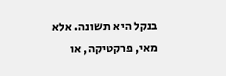בנקל היא תשונה. אלא מאי, פרקטיקה, או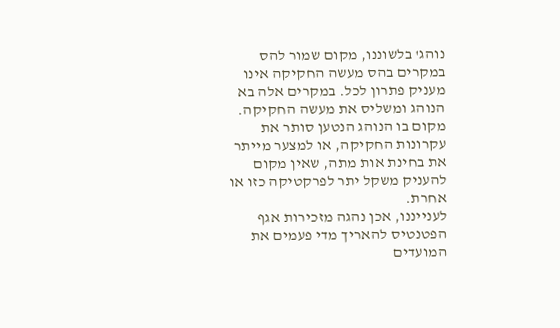נוהג' בלשוננו, מקום שמור להס במקרים בהס מעשה החקיקה אינו מעניק פתרון לכל. במקרים אלה בא הנוהג ומשליס את מעשה החקיקה.
מקום בו הנוהג הנטען סותר את עקרונות החקיקה, או למצער מייתר את בחינת אות מתה, שאין מקום להעניק משקל יתר לפרקטיקה כזו או אחרת.
לענייננו, אכן נהגה מזכירות אגף הפטנטיס להאריך מדי פעמים את המועדים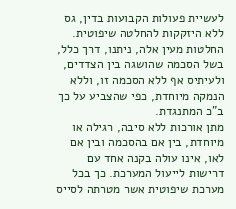לעשיית פעולות הקבועות בדין, גס ללא היזקקות להחלטה שיפוטית. החלטות מעין אלה, ניתנו, דרך כלל, בשל הסכמה שהושגה בין הצדדים, ולעיתיס אף ללא הסכמה זו, וללא הנמקה מיוחדת, כפי שהצביע על כך ב"כ המתנגדת.
מתן אורכות ללא סיבה, רגילה או מיוחדת, בין אם בהסכמה ובין אם לאו, אינו עולה בקנה אחד עם דרישות לייעול המערכת. כך בכל מערכת שיפוטית אשר מטרתה לסייס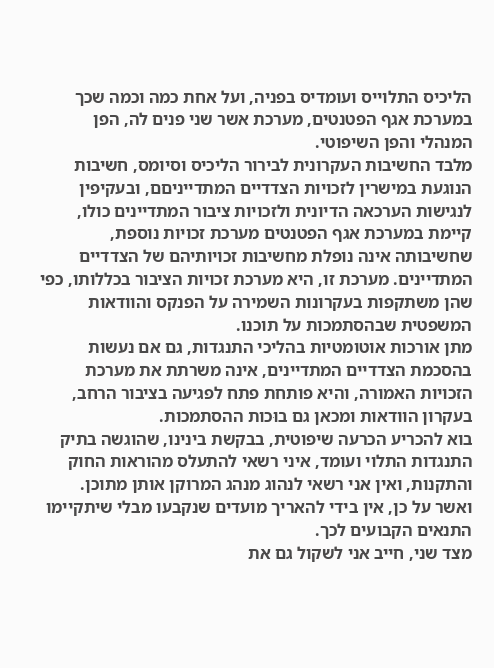הליכיס התלוייס ועומדיס בפניה, ועל אחת כמה וכמה שכך במערכת אגף הפטנטים, מערכת אשר שני פנים לה, הפן המנהלי והפן השיפוטי.
מלבד החשיבות העקרונית לבירור הליכיס וסיומס, חשיבות הנוגעת במישרין לזכויות הצדדיים המתדייניםם, ובעקיפין לנגישות הערכאה הדיונית ולזכויות ציבור המתדיינים כולו, קיימת במערכת אגף הפטנטים מערכת זכויות נוספת, שחשיבותה אינה נופלת מחשיבות זכויותיהם של הצדדיים המתדיינים. מערכת זו, היא מערכת זכויות הציבור בכללותו, כפי שהן משתקפות בעקרונות השמירה על הפנקס והוודאות המשפטית שבהסתמכות על תוכנו.
מתן אורכות אוטומטיות בהליכי התנגדות, גם אם נעשות בהסכמת הצדדיים המתדיינים, אינה משרתת את מערכת הזכויות האמורה, והיא פותחת פתח לפגיעה בציבור הרחב, בעקרון הוודאות ומכאן גם בוּכות ההסתמכות.
בוא להכריע הכרעה שיפוטית, בבקשת בינינו, שהוגשה בתיק התנגדות התלוי ועומד, איני רשאי להתעלס מהוראות החוק והתקנות, ואין אני רשאי לנהוג מנהג המרוקן אותן מתוכן.
ואשר על כן, אין בידי להאריך מועדים שנקבעו מבלי שיתקיימו התנאים הקבועים לכך.
מצד שני, חייב אני לשקול גם את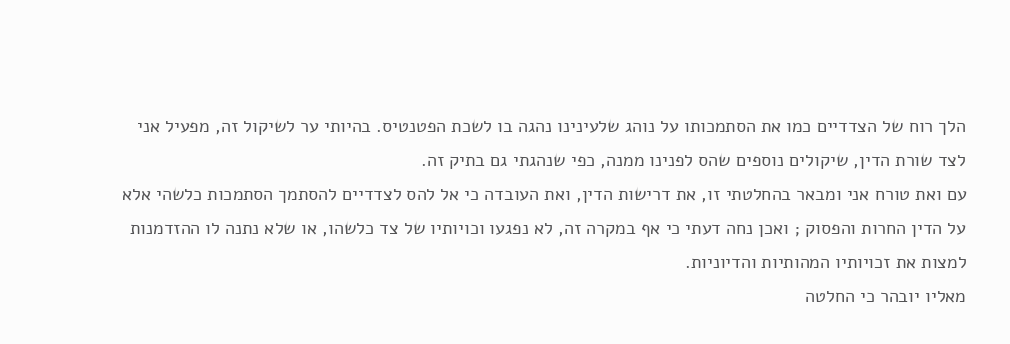הלך רוח של הצדדיים כמו את הסתמכותו על נוהג שלעינינו נהגה בו לשכת הפטנטיס. בהיותי ער לשיקול זה, מפעיל אני לצד שורת הדין, שיקולים נוספים שהס לפנינו ממנה, כפי שנהגתי גם בתיק זה.
עם ואת טורח אני ומבאר בהחלטתי זו, את דרישות הדין, ואת העובדה כי אל להס לצדדיים להסתמך הסתמכות כלשהי אלא על הדין החרות והפסוק ; ואכן נחה דעתי כי אף במקרה זה, לא נפגעו וכויותיו של צד כלשהו, או שלא נתנה לו ההזדמנות למצות את זכויותיו המהותיות והדיוניות.
מאליו יובהר כי החלטה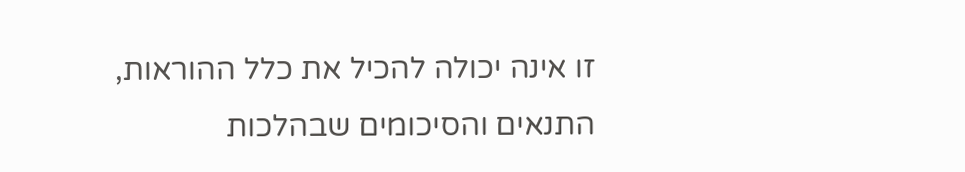זו אינה יכולה להכיל את כלל ההוראות, התנאים והסיכומים שבהלכות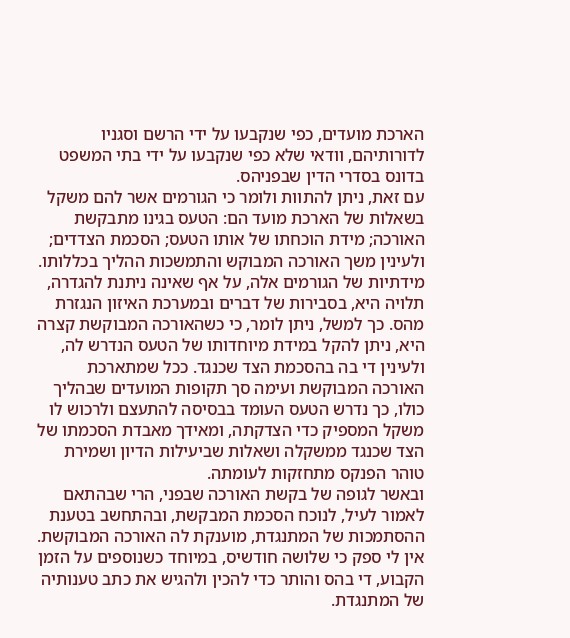הארכת מועדים, כפי שנקבעו על ידי הרשם וסגניו לדורותיהם, וודאי שלא כפי שנקבעו על ידי בתי המשפט בדונס בסדרי הדין שבפניהס.
עם זאת, ניתן להתוות ולומר כי הגורמים אשר להם משקל בשאלות של הארכת מועד הם: הטעס בגינו מתבקשת האורכה; מידת הוכחתו של אותו הטעס; הסכמת הצדדים; ולעינין משך האורכה המבוקש והתמשכות ההליך בכללותו.
מידתיות של הגורמים אלה, על אף שאינה ניתנת להגדרה, תלויה היא, בסבירות של דברים ובמערכת האיזון הנגזרת מהס. כך למשל, ניתן לומר, כי כשהאורכה המבוקשת קצרה היא, ניתן להקל במידת מיוחדותו של הטעס הנדרש לה, ולעינין די בה בהסכמת הצד שכנגד. ככל שמתארכת האורכה המבוקשת ועימה סך תקופות המועדים שבהליך כולו, כך נדרש הטעס העומד בבסיסה להתעצם ולרכוש לו משקל המספיק כדי הצדקתה, ומאידך מאבדת הסכמתו של הצד שכנגד ממשקלה ושאלות שביעילות הדיון ושמירת טוהר הפנקס מתחזקות לעומתה.
ובאשר לגופה של בקשת האורכה שבפני, הרי שבהתאם לאמור לעיל, לנוכח הסכמת המבקשת, ובהתחשב בטענת ההסתמכות של המתנגדת, מוענקת לה האורכה המבוקשת.
אין לי ספק כי שלושה חודשיס, במיוחד כשנוספים על הזמן הקבוע, די בהס והותר כדי להכין ולהגיש את כתב טענותיה של המתנגדת.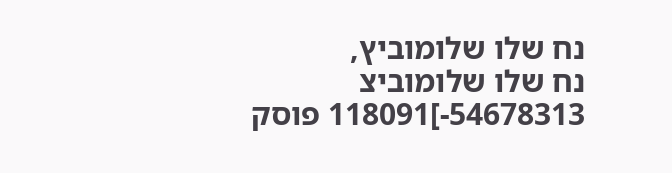נח שלו שלומוביץ,
נח שלו שלומוביצ 54678313-]118091 פוסק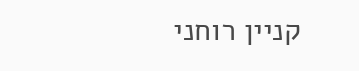קניין רוחני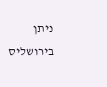ניתן בירושליס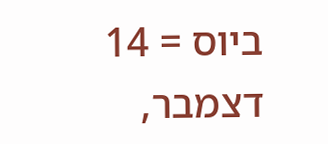ביוס = 14 דצמבר,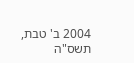2004 ב' טבת, תשס"ה